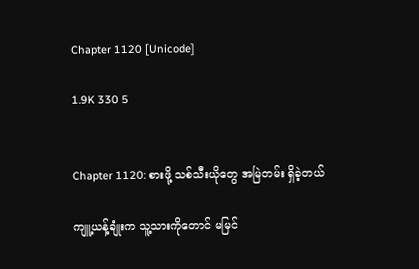Chapter 1120 [Unicode]

1.9K 330 5


Chapter 1120: စားဖို့ သစ်သီးယိုတွေ အမြဲတမ်း ရှိခဲ့တယ်

ကျူ့ယန့်ချုံးက သူ့သားကိုတောင် မမြင်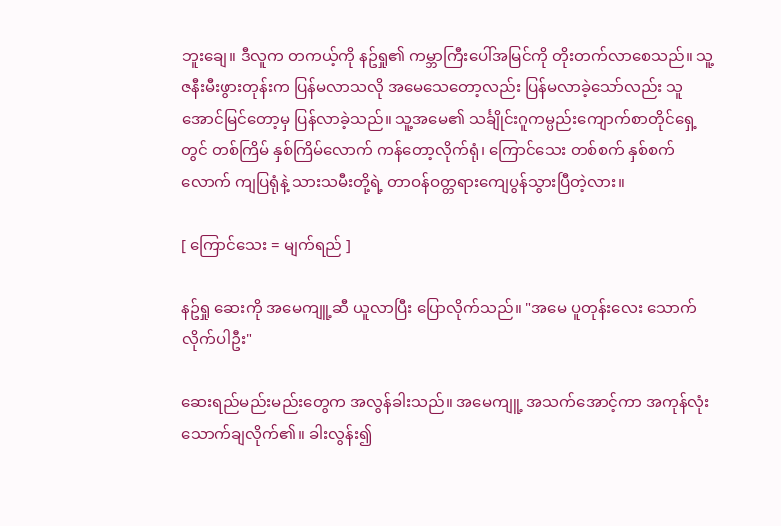ဘူးချေ။ ဒီလူက တကယ့်ကို နဥ်ရှု၏ ကမ္ဘာကြီးပေါ်အမြင်ကို တိုးတက်လာစေသည်။ သူ့ဇနီးမီးဖွားတုန်းက ပြန်မလာသလို အမေသေတော့လည်း ပြန်မလာခဲ့သော်လည်း သူ အောင်မြင်တော့မှ ပြန်လာခဲ့သည်။ သူ့အမေ၏ သင်္ချိုင်းဂူကမ္ပည်းကျောက်စာတိုင်ရှေ့တွင် တစ်ကြိမ် နှစ်ကြိမ်လောက် ကန်တော့လိုက်ရုံ၊ ကြောင်သေး တစ်စက် နှစ်စက်လောက် ကျပြရုံနဲ့ သားသမီးတို့ရဲ့ တာဝန်ဝတ္တရားကျေပွန်သွားပြီတဲ့လား။

[ ကြောင်သေး = မျက်ရည် ]

နဥ်ရှု ဆေးကို အမေကျူ့ဆီ ယူလာပြီး ပြောလိုက်သည်။ "အမေ ပူတုန်းလေး သောက်လိုက်ပါဦး"

ဆေးရည်မည်းမည်းတွေက အလွန်ခါးသည်။ အမေကျူ့ အသက်အောင့်ကာ အကုန်လုံး သောက်ချလိုက်၏။ ခါးလွန်း၍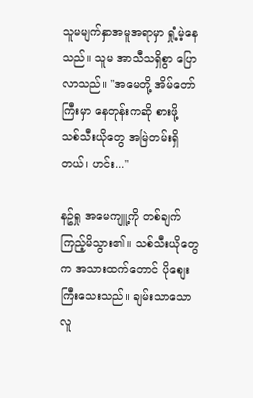သူမမျက်နှာအမူအရာမှာ ရှုံ့မဲ့နေသည်။ သူမ အာသီသရှိစွာ ပြောလာသည်။ "အမေတို့ အိမ်တော်ကြီးမှာ နေတုန်းကဆို စားဖို့ သစ်သီးယိုတွေ အမြဲတမ်းရှိတယ်၊ ဟင်း..."

နဥ်ရှု အမေကျူ့ကို တစ်ချက်ကြည့်မိသွား၏။ သစ်သီးယိုတွေက အသားထက်တောင် ပိုစျေးကြီးသေးသည်။ ချမ်းသာသောလူ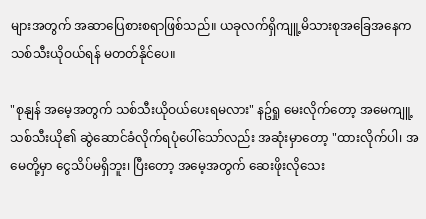များအတွက် အဆာပြေစားစရာဖြစ်သည်။ ယခုလက်ရှိကျူ့မိသားစုအခြေအနေက သစ်သီးယိုဝယ်ရန် မတတ်နိုင်ပေ။

"စုနျန် အမေ့အတွက် သစ်သီးယိုဝယ်ပေးရမလား" နဥ်ရှု မေးလိုက်တော့ အမေကျူ့ သစ်သီးယို၏ ဆွဲဆောင်ခံလိုက်ရပုံပေါ်သော်လည်း အဆုံးမှာတော့ "ထားလိုက်ပါ၊ အမေတို့မှာ ငွေသိပ်မရှိဘူး၊ ပြီးတော့ အမေ့အတွက် ဆေးဖိုးလိုသေး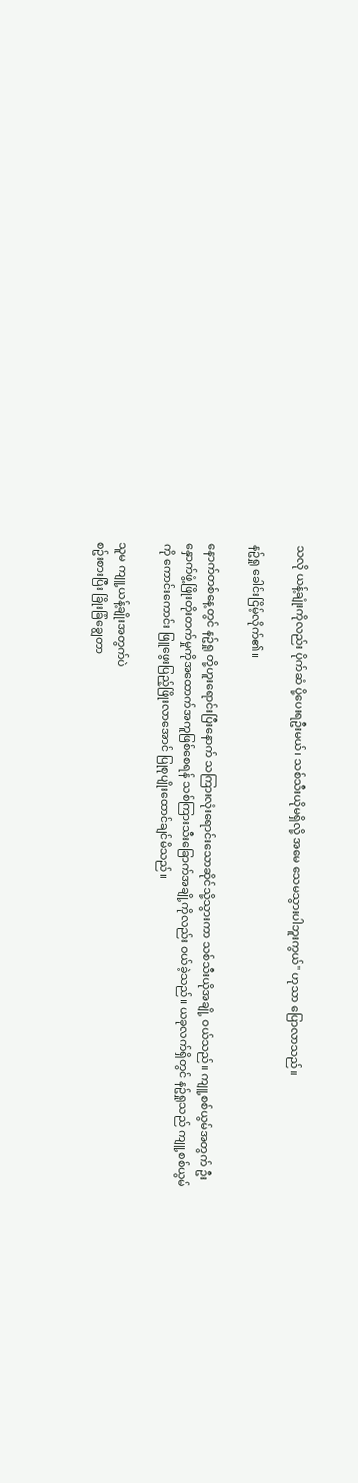သလို ယန့်ချုံးကိုလည်း ပိုက်ဆံ ပို့ပေးရဦးမယ်၊ သစ်သီးယိုမရှိလို့ အမေ သေမသွားပါဘူးကွယ်" ဟုသာ ပြောလာသည်။

နဥ်ရှု ခေါင်းငြိမ့်လိုက်၏။

နောက်တစ်နေ့တွင် နဥ်ရှု တို့ဟူးရောင်းပြီးနောက် သကြားလုံးရောင်းသောဆိုင်သို့သွားကာ သစ်သီးယိုအချို့ ဝယ်သည်။ ကျူ့စစ်ယွမ်အတွက် ဦးနှောက်ဖွံ့ဖြိုးတိုးတက်မှုကိုအထောက်အကူဖြစ်စေရန် သစ်ကြားသီးခြောက်အချို့ကိုလည်း ဝယ်ခဲ့သည်။ ယခုလက်ရှိတွင် နဥ်ရှုသည် ကျူ့စစ်ယွမ်ကို ကောင်းကောင်း ဖြူဖွေးပြည့်ဖြိုးလာအောင် ပြုစုပျိုးထောင်ချင်မိသည်။

သူမ ကျူ့ယန့်ချိုးအတွက်ပဲ
စဥ်းစားပြီး ခြိုးခြံချွေတာ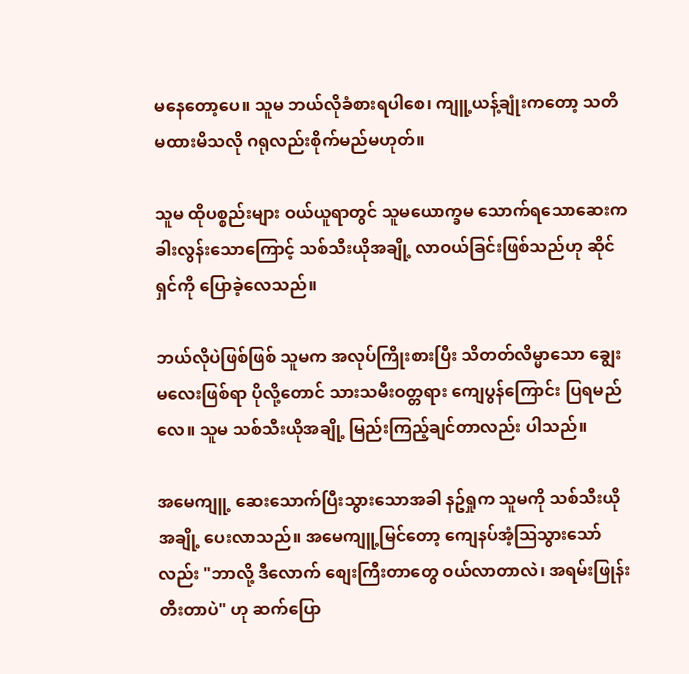မနေတော့ပေ။ သူမ ဘယ်လိုခံစားရပါစေ၊ ကျူ့ယန့်ချုံးကတော့ သတိမထားမိသလို ဂရုလည်းစိုက်မည်မဟုတ်။

သူမ ထိုပစ္စည်းများ ဝယ်ယူရာတွင် သူမယောက္ခမ သောက်ရသောဆေးက ခါးလွန်းသောကြောင့် သစ်သီးယိုအချို့ လာဝယ်ခြင်းဖြစ်သည်ဟု ဆိုင်ရှင်ကို ပြောခဲ့လေသည်။

ဘယ်လိုပဲဖြစ်ဖြစ် သူမက အလုပ်ကြိုးစားပြီး သိတတ်လိမ္မာသော ချွေးမလေးဖြစ်ရာ ပိုလို့တောင် သားသမီးဝတ္တရား ကျေပွန်ကြောင်း ပြရမည်လေ။ သူမ သစ်သီးယိုအချို့ မြည်းကြည့်ချင်တာလည်း ပါသည်။

အမေကျူ့ ဆေးသောက်ပြီးသွားသောအခါ နဥ်ရှုက သူမကို သစ်သီးယိုအချို့ ပေးလာသည်။ အမေကျူ့မြင်တော့ ကျေနပ်အံ့ဩသွားသော်လည်း "ဘာလို့ ဒီလောက် စျေးကြီးတာတွေ ဝယ်လာတာလဲ၊ အရမ်းဖြုန်းတီးတာပဲ" ဟု ဆက်ပြော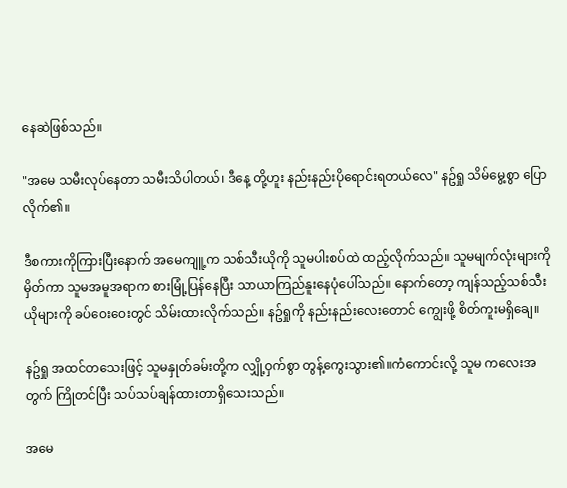နေဆဲဖြစ်သည်။

"အမေ သမီးလုပ်နေတာ သမီးသိပါတယ်၊ ဒီနေ့ တို့ဟူး နည်းနည်းပိုရောင်းရတယ်လေ" နဥ်ရှု သိမ်မွေ့စွာ ပြောလိုက်၏။

ဒီစကားကိုကြားပြီးနောက် အမေကျူ့က သစ်သီးယိုကို သူမပါးစပ်ထဲ ထည့်လိုက်သည်။ သူမမျက်လုံးများကို မှိတ်ကာ သူမအမူအရာက စားမြုံ့ပြန်နေပြီး သာယာကြည်နူးနေပုံပေါ်သည်။ နောက်တော့ ကျန်သည့်သစ်သီးယိုများကို ခပ်ဝေးဝေးတွင် သိမ်းထားလိုက်သည်။ နဥ်ရှုကို နည်းနည်းလေးတောင် ကျွေးဖို့ စိတ်ကူးမရှိချေ။

နဥ်ရှု အထင်တသေးဖြင့် သူမနှုတ်ခမ်းတို့က လျှို့ဝှက်စွာ တွန့်ကွေးသွား၏။ကံကောင်းလို့ သူမ ကလေးအတွက် ကြိုတင်ပြီး သပ်သပ်ချန်ထားတာရှိသေးသည်။

အမေ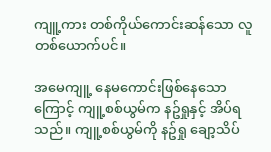ကျူ့ကား တစ်ကိုယ်ကောင်းဆန်သော လူတစ်ယောက်ပင်။

အမေကျူ့ နေမကောင်းဖြစ်နေသောကြောင့် ကျူ့စစ်ယွမ်က နဥ်ရှုနှင့် အိပ်ရသည်။ ကျူ့စစ်ယွမ်ကို နဥ်ရှု ချော့သိပ်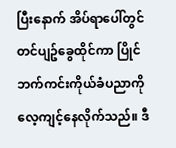ပြီးနောက် အိပ်ရာပေါ်တွင် တင်ပျဥ်ခွေထိုင်ကာ ပြိုင်ဘက်ကင်းကိုယ်ခံပညာကို လေ့ကျင့်နေလိုက်သည်။ ဒီ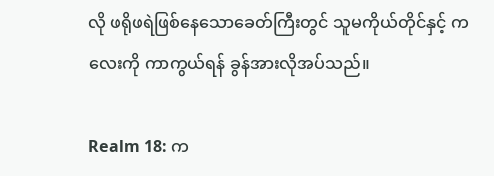လို ဖရိုဖရဲဖြစ်နေသောခေတ်ကြီးတွင် သူမကိုယ်တိုင်နှင့် ကလေးကို ကာကွယ်ရန် ခွန်အားလိုအပ်သည်။

Realm 18: က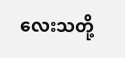လေးသတို့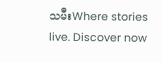သမီးWhere stories live. Discover now